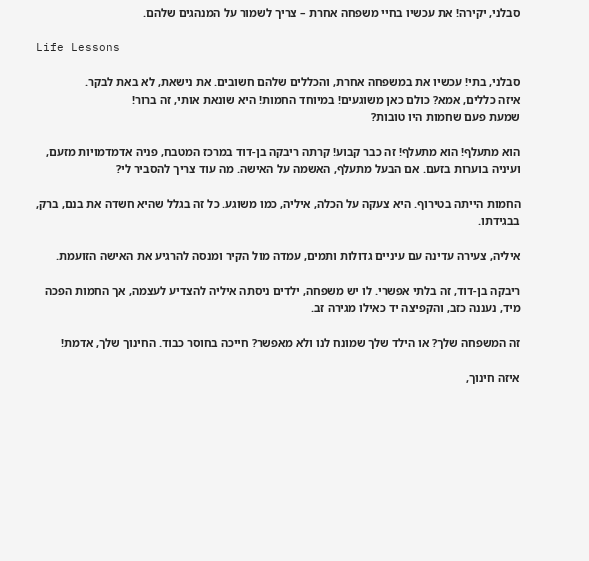סבלני, יקירה! את עכשיו בחיי משפחה אחרת – צריך לשמור על המנהגים שלהם.

Life Lessons

סבלני, בתי! עכשיו את במשפחה אחרת, והכללים שלהם חשובים. את נישאת, לא באת לבקר.
איזה כללים, אמא? כולם כאן משוגעים! במיוחד החמות! היא שונאת אותי, זה ברור!
שמעת פעם שחמות היו טובות?

הוא מתעלף! הוא מתעלף! זה כבר קבוע! קרתה ריבקה בן-דוד במרכז המטבח, פניה אדמדמויות מזעם, ועיניה בוערות בזעם. אם הבעל מתעלף, האשמה על האישה. מה עוד צריך להסביר לי?

החמות הייתה בטירוף. היא צעקה על הכלה, איליה, כמו משוגע. כל זה בגלל שהיא חשדה את בנם, ברק, בבגידתו.

איליה, צעירה עדינה עם עיניים גדולות ותמים, עמדה מול הקיר ומנסה להרגיע את האישה הזועמת.

ריבקה בן-דוד, זה בלתי אפשרי. לו יש משפחה, ילדים ניסתה איליה להצדיע לעצמה, אך החמות הפכה מיד, נעננה כזב, והקפיצה יד כאילו מגירה זב.

זה המשפחה שלך? או הילד שלך שמונח לנו ולא מאפשר? חייכה בחוסר כבוד. החינוך שלך, אדמת!

איזה חינוך,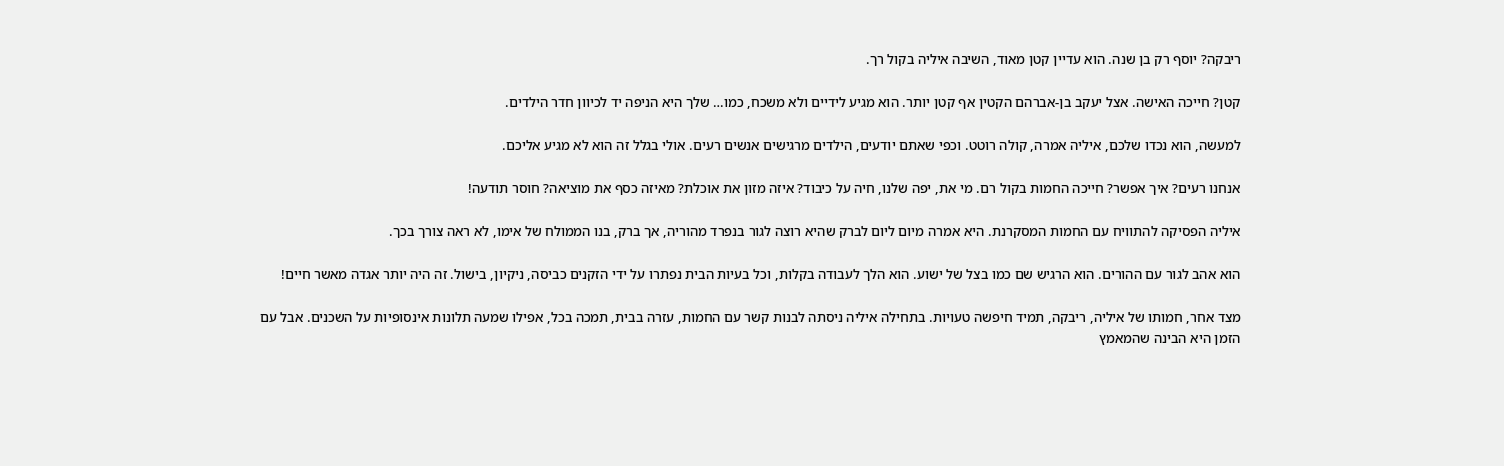ריבקה? יוסף רק בן שנה. הוא עדיין קטן מאוד, השיבה איליה בקול רך.

קטן? חייכה האישה. אצל יעקב בן-אברהם הקטין אף קטן יותר. הוא מגיע לידיים ולא משכח, כמו… שלך היא הניפה יד לכיוון חדר הילדים.

למעשה, הוא נכדו שלכם, איליה אמרה, קולה רוטט. וכפי שאתם יודעים, הילדים מרגישים אנשים רעים. אולי בגלל זה הוא לא מגיע אליכם.

אנחנו רעים? איך אפשר? חייכה החמות בקול רם. מי את, יפה שלנו, חיה על כיבוד? איזה מזון את אוכלת? מאיזה כסף את מוציאה? חוסר תודעה!

איליה הפסיקה להתוויח עם החמות המסקרנת. היא אמרה מיום ליום לברק שהיא רוצה לגור בנפרד מהוריה, אך ברק, בנו הממולח של אימו, לא ראה צורך בכך.

הוא אהב לגור עם ההורים. הוא הרגיש שם כמו בצל של ישוע. הוא הלך לעבודה בקלות, וכל בעיות הבית נפתרו על ידי הזקנים כביסה, ניקיון, בישול. זה היה יותר אגדה מאשר חיים!

מצד אחר, חמותו של איליה, ריבקה, תמיד חיפשה טעויות. בתחילה איליה ניסתה לבנות קשר עם החמות, עזרה בבית, תמכה בכל, אפילו שמעה תלונות אינסופיות על השכנים. אבל עם הזמן היא הבינה שהמאמץ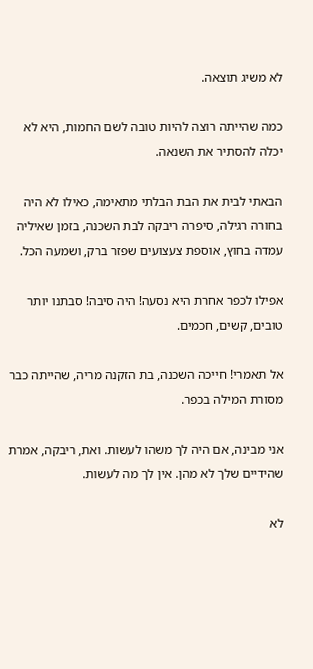לא משיג תוצאה.

כמה שהייתה רוצה להיות טובה לשם החמות, היא לא יכלה להסתיר את השנאה.

הבאתי לבית את הבת הבלתי מתאימה, כאילו לא היה בחורה רגילה, סיפרה ריבקה לבת השכנה, בזמן שאיליה עמדה בחוץ, אוספת צעצועים שפזר ברק, ושמעה הכל.

אפילו לכפר אחרת היא נסעה! היה סיבה! סבתנו יותר טובים, קשים, חכמים.

אל תאמרי! חייכה השכנה, בת הזקנה מריה, שהייתה כבר מסורת המילה בכפר.

אני מבינה, אם היה לך משהו לעשות. ואת, ריבקה, אמרת שהידיים שלך לא מהן. אין לך מה לעשות.

לא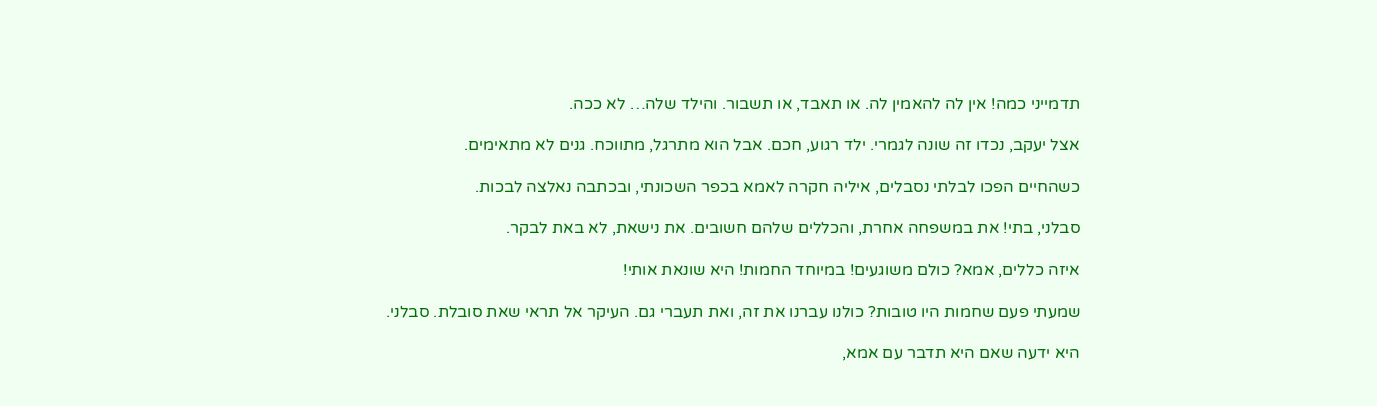תדמייני כמה! אין לה להאמין לה. או תאבד, או תשבור. והילד שלה… לא ככה.

אצל יעקב, נכדו זה שונה לגמרי. ילד רגוע, חכם. אבל הוא מתרגל, מתווכח. גנים לא מתאימים.

כשהחיים הפכו לבלתי נסבלים, איליה חקרה לאמא בכפר השכונתי, ובכתבה נאלצה לבכות.

סבלני, בתי! את במשפחה אחרת, והכללים שלהם חשובים. את נישאת, לא באת לבקר.

איזה כללים, אמא? כולם משוגעים! במיוחד החמות! היא שונאת אותי!

שמעתי פעם שחמות היו טובות? כולנו עברנו את זה, ואת תעברי גם. העיקר אל תראי שאת סובלת. סבלני.

היא ידעה שאם היא תדבר עם אמא,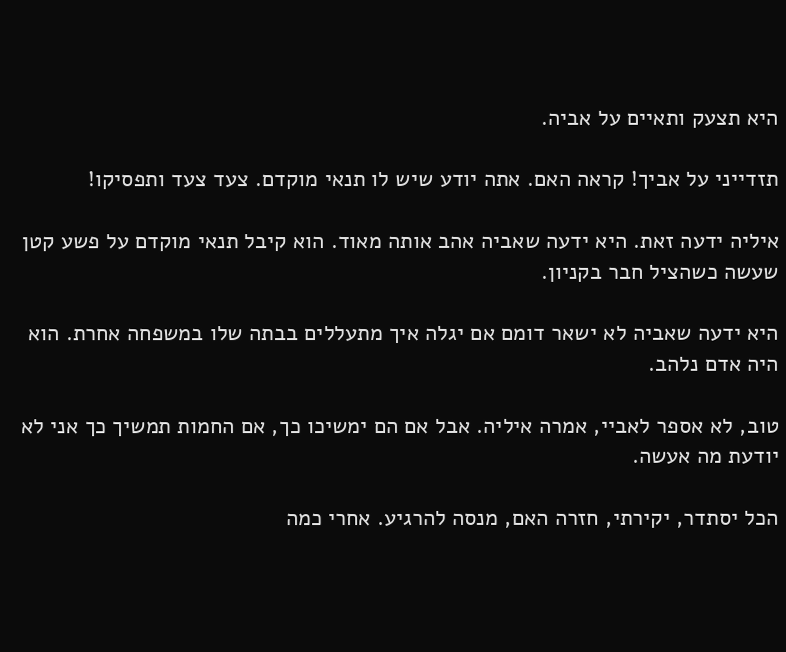היא תצעק ותאיים על אביה.

תזדייני על אביך! קראה האם. אתה יודע שיש לו תנאי מוקדם. צעד צעד ותפסיקו!

איליה ידעה זאת. היא ידעה שאביה אהב אותה מאוד. הוא קיבל תנאי מוקדם על פשע קטן שעשה כשהציל חבר בקניון.

היא ידעה שאביה לא ישאר דומם אם יגלה איך מתעללים בבתה שלו במשפחה אחרת. הוא היה אדם נלהב.

טוב, לא אספר לאביי, אמרה איליה. אבל אם הם ימשיכו כך, אם החמות תמשיך כך אני לא יודעת מה אעשה.

הכל יסתדר, יקירתי, חזרה האם, מנסה להרגיע. אחרי כמה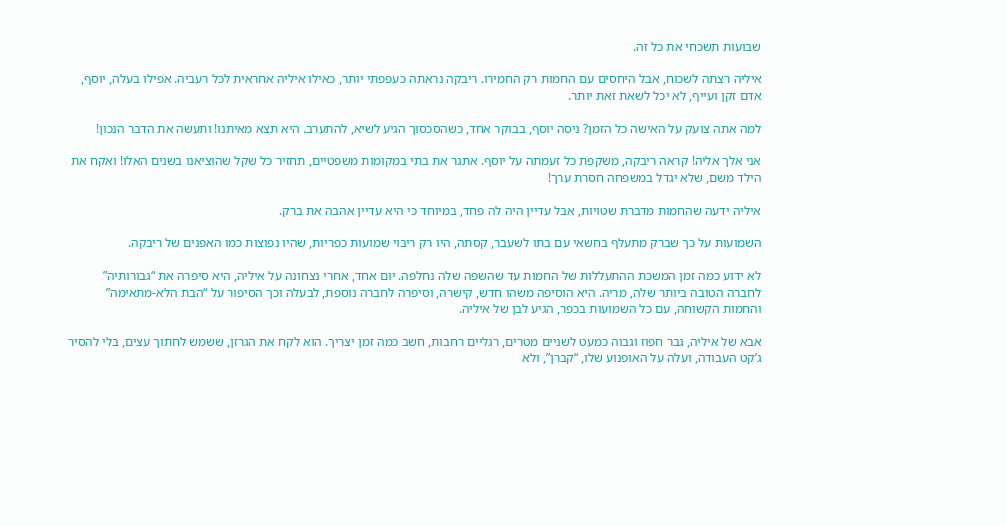שבועות תשכחי את כל זה.

איליה רצתה לשכוח, אבל היחסים עם החמות רק החמירו. ריבקה נראתה כעפפתי יותר, כאילו איליה אחראית לכל רעביה. אפילו בעלה, יוסף, אדם זקן ועייף, לא יכל לשאת זאת יותר.

למה אתה צועק על האישה כל הזמן? ניסה יוסף, בבוקר אחד, כשהסכסוך הגיע לשיא, להתערב. היא תצא מאיתנו! ותעשה את הדבר הנכון!

אני אלך אליה! קראה ריבקה, משקפת כל זעמתה על יוסף. אתגר את בתי במקומות משפטיים, תחזיר כל שקל שהוציאנו בשנים האלו! ואקח את הילד משם, שלא יגדל במשפחה חסרת ערך!

איליה ידעה שהחמות מדברת שטויות, אבל עדיין היה לה פחד, במיוחד כי היא עדיין אהבה את ברק.

השמועות על כך שברק מתעלף בחשאי עם בתו לשעבר, קסתה, היו רק ריבוי שמועות כפריות, שהיו נפוצות כמו האפנים של ריבקה.

לא ידוע כמה זמן המשכת ההתעללות של החמות עד שהשפה שלה נחלפה. יום אחד, אחרי נצחונה על איליה, היא סיפרה את “גבורותיה” לחברה הטובה ביותר שלה, מריה. היא הוסיפה משהו חדש, קישרה, וסיפרה לחברה נוספת, לבעלה וכך הסיפור על “הבת הלא-מתאימה” והחמות הקשוחה, עם כל השמועות בכפר, הגיע לבן של איליה.

אבא של איליה, גבר חפוז וגבוה כמעט לשניים מטרים, רגליים רחבות, חשב כמה זמן יצריך. הוא לקח את הגרזן, ששמש לחתוך עצים, בלי להסיר ג’קט העבודה, ועלה על האופנוע שלו, “קברן”, ולא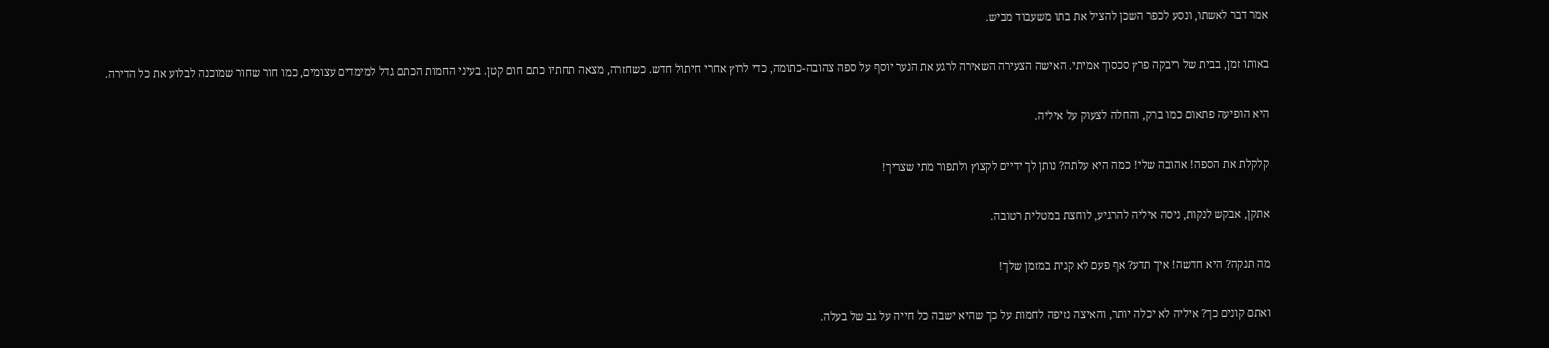אמר דבר לאשתו, ונסע לכפר השכן להציל את בתו משעבוד מביש.

באותו זמן, בבית של ריבקה פרץ סכסוך אמיתי. האישה הצעירה השאירה לרגע את הנער יוסף על ספה צהובה-כתומה, כדי לרוץ אחרי חיתול חדש. כשחזרה, מצאה תחתיו כתם חום קטן. בעיני החמות הכתם גדל למימדים עצומים, כמו חור שחור שמוכנה לבלוע את כל הדירה.

היא הופיעה פתאום כמו ברק, והחלה לצעוק על איליה.

קלקלת את הספה! אהובה שלי! כמה היא עלתה? נותן לך ידיים לקצוץ ולתפור מתי שצריך!

אתקן, אבקש לנקות, ניסה איליה להרגיע, לוחצת במטלית רטובה.

מה תנקה? היא חדשה! איך תדע? אף פעם לא קנית במזמן שלך!

ואתם קונים כך? איליה לא יכלה יותר, והאיצה נזיפה לחמות על כך שהיא ישבה כל חייה על גב של בעלה.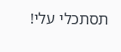תסתכלי עלי!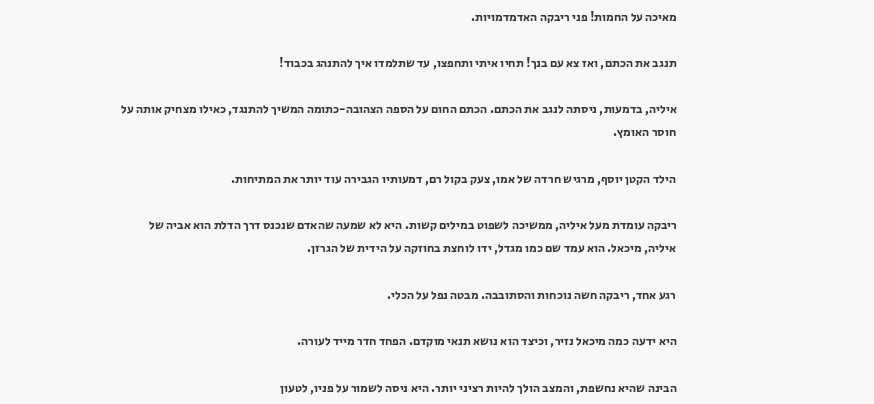מאיכה על החמות! פני ריבקה האדמדמויות.

תנגב את הכתם, ואז צא עם בנך! תחיו איתי ותחפצו, עד שתלמדו איך להתנהג בכבוד!

איליה, בדמעות, ניסתה לנגב את הכתם. הכתם החום על הספה הצהובה-כתומה המשיך להתנגד, כאילו מצחיק אותה על חוסר האומץ.

הילד הקטן יוסף, מרגיש חרדה של אמו, צעק בקול רם, דמעותיו הגבירה עוד יותר את המתיחות.

ריבקה עומדת מעל איליה, ממשיכה לשפוט במילים קשות. היא לא שמעה שהאדם שנכנס דרך הדלת הוא אביה של איליה, מיכאל. הוא עמד שם כמו מגדל, ידו לוחצת בחוזקה על הידית של הגרזן.

רגע אחד, ריבקה חשה נוכחות והסתובבה. מבטה נפל על הכלי.

היא ידעה כמה מיכאל נזיר, וכיצד הוא נושא תנאי מוקדם. הפחד חדר מייד לעורה.

הבינה שהיא נחשפת, והמצב הולך להיות רציני יותר. היא ניסה לשמור על פניו, לטעון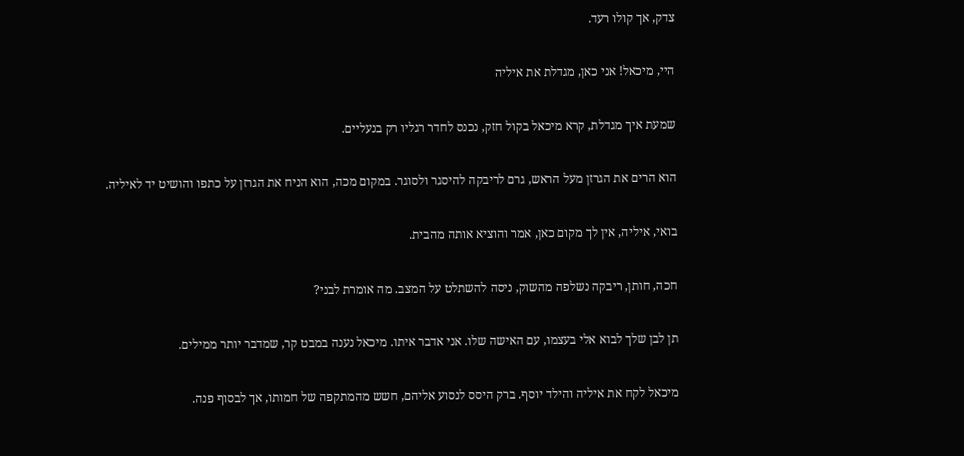צדק, אך קולו רעד.

היי, מיכאל! אני כאן, מגדלת את איליה

שמעת איך מגדלת, קרא מיכאל בקול חזק, נכנס לחדר רגליו רק בנעליים.

הוא הרים את הגרזן מעל הראש, גרם לריבקה להיסגר ולסוגר. במקום מכה, הוא הניח את הגרזן על כתפו והושיט יד לאיליה.

בואי, איליה, אין לך מקום כאן, אמר והוציא אותה מהבית.

חכה, חותן, ריבקה נשלפה מהשוק, ניסה להשתלט על המצב. מה אומרת לבני?

תן לבן שלך לבוא אלי בעצמו, עם האישה שלו. אני אדבר איתו. מיכאל נענה במבט קר, שמדבר יותר ממילים.

מיכאל לקח את איליה והילד יוסף. ברק היסס לנסוע אליהם, חשש מהמתקפה של חמותו, אך לבסוף פנה.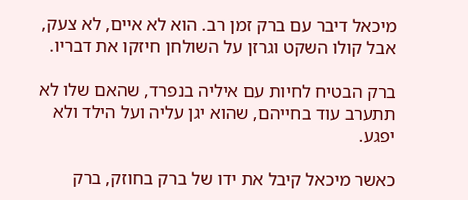מיכאל דיבר עם ברק זמן רב. הוא לא איים, לא צעק, אבל קולו השקט וגרזן על השולחן חיזקו את דבריו.

ברק הבטיח לחיות עם איליה בנפרד, שהאם שלו לא תתערב עוד בחייהם, שהוא יגן עליה ועל הילד ולא יפגע.

כאשר מיכאל קיבל את ידו של ברק בחוזק, ברק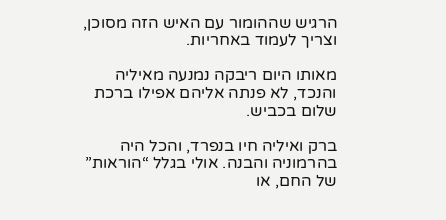הרגיש שההומור עם האיש הזה מסוכן, וצריך לעמוד באחריות.

מאותו היום ריבקה נמנעה מאיליה והנכד, לא פנתה אליהם אפילו ברכת שלום בכביש.

ברק ואיליה חיו בנפרד, והכל היה בהרמוניה והבנה. אולי בגלל “הוראות” של החם, או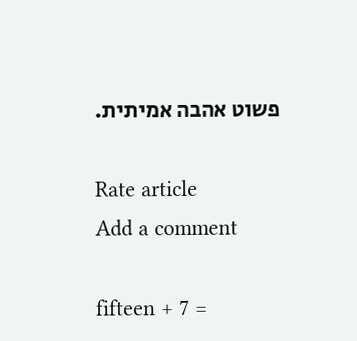פשוט אהבה אמיתית.

Rate article
Add a comment

fifteen + 7 =